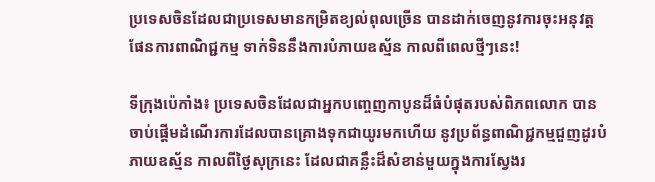ប្រទេសចិនដែលជាប្រទេសមានកម្រិតខ្យល់ពុលច្រើន បានដាក់ចេញនូវការចុះអនុវត្តផែនការពាណិជ្ជកម្ម ទាក់ទិននឹងការបំភាយឧស្ម័ន កាលពីពេលថ្មីៗនេះ!

ទីក្រុងប៉េកាំង៖ ប្រទេសចិនដែលជាអ្នកបញ្ចេញកាបូនដ៏ធំបំផុតរបស់ពិភពលោក បានចាប់ផ្តើមដំណើរការដែលបានគ្រោងទុកជាយូរមកហើយ នូវប្រព័ន្ធពាណិជ្ជកម្មជួញដូរបំភាយឧស្ម័ន កាលពីថ្ងៃសុក្រនេះ ដែលជាគន្លឹះដ៏សំខាន់មួយក្នុងការស្វែងរ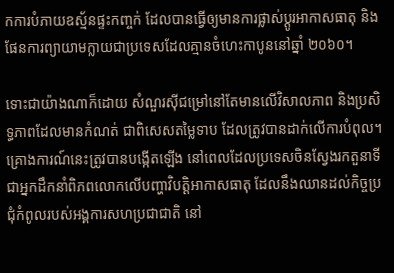កការបំភាយឧស្ម័នផ្ទះកញ្ចក់ ដែលបានធ្វើឲ្យមានការផ្លាស់ប្តូរអាកាសធាតុ និងផែនការព្យាយាមក្លាយជាប្រទេសដែលគ្មានចំហេះកាបូននៅឆ្នាំ ២០៦០។

ទោះជាយ៉ាងណាក៏ដោយ សំណួរស៊ីជម្រៅនៅតែមានលើវិសាលភាព និងប្រសិទ្ធភាពដែលមានកំណត់ ជាពិសេសតម្លៃទាប ដែលត្រូវបានដាក់លើការបំពុល។ គ្រោងការណ៍នេះត្រូវបានបង្កើតឡើង នៅពេលដែលប្រទេសចិនស្វែងរកតួនាទីជាអ្នកដឹកនាំពិភពលោកលើបញ្ហាវិបត្តិអាកាសធាតុ ដែលនឹងឈានដល់កិច្ចប្រជុំកំពូលរបស់អង្គការសហប្រជាជាតិ នៅ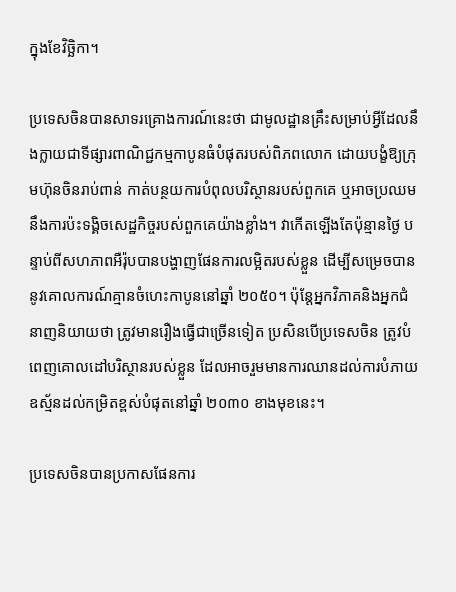ក្នុងខែវិច្ឆិកា។

ប្រទេសចិនបានសាទរគ្រោងការណ៍នេះថា ជាមូលដ្ឋានគ្រឹះសម្រាប់អ្វីដែលនឹងក្លាយជាទីផ្សារពាណិជ្ជកម្មកាបូនធំបំផុតរបស់ពិភពលោក ដោយបង្ខំឱ្យក្រុមហ៊ុនចិនរាប់ពាន់ កាត់បន្ថយការបំពុលបរិស្ថានរបស់ពួកគេ ឬអាចប្រឈមនឹងការប៉ះទង្គិចសេដ្ឋកិច្ចរបស់ពួកគេយ៉ាងខ្លាំង។ វាកើតឡើងតែប៉ុន្មានថ្ងៃ បន្ទាប់ពីសហភាពអឺរ៉ុបបានបង្ហាញផែនការលម្អិតរបស់ខ្លួន ដើម្បីសម្រេចបាននូវគោលការណ៍គ្មានចំហេះកាបូននៅឆ្នាំ ២០៥០។ ប៉ុន្តែអ្នកវិភាគនិងអ្នកជំនាញនិយាយថា ត្រូវមានរឿងធ្វើជាច្រើនទៀត ប្រសិនបើប្រទេសចិន ត្រូវបំពេញគោលដៅបរិស្ថានរបស់ខ្លួន ដែលអាចរួមមានការឈានដល់ការបំភាយឧស្ម័នដល់កម្រិតខ្ពស់បំផុតនៅឆ្នាំ ២០៣០ ខាងមុខនេះ។

ប្រទេសចិនបានប្រកាសផែនការ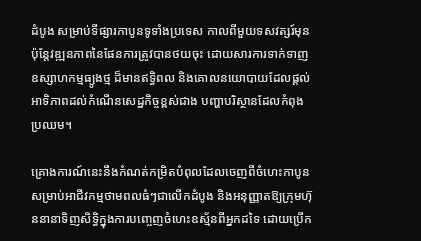ដំបូង សម្រាប់ទីផ្សារកាបូនទូទាំងប្រទេស កាលពីមួយទសវត្សរ៍មុន ប៉ុន្តែវឌ្ឍនភាពនៃផែនការត្រូវបានថយចុះ ដោយសារការទាក់ទាញឧស្សាហកម្មធ្យូងថ្ម ដ៏មានឥទ្ធិពល និងគោលនយោបាយដែលផ្តល់អាទិភាពដល់កំណើនសេដ្ឋកិច្ចខ្ពស់ជាង បញ្ហាបរិស្ថានដែលកំពុងប្រឈម។

គ្រោងការណ៍នេះនឹងកំណត់កម្រិតបំពុលដែលចេញពីចំហេះកាបូន សម្រាប់អាជីវកម្មថាមពលធំៗជាលើកដំបូង និងអនុញ្ញាតឱ្យក្រុមហ៊ុននានាទិញសិទ្ធិក្នុងការបញ្ចេញចំហេះឧស្ម័នពីអ្នកដទៃ ដោយប្រើក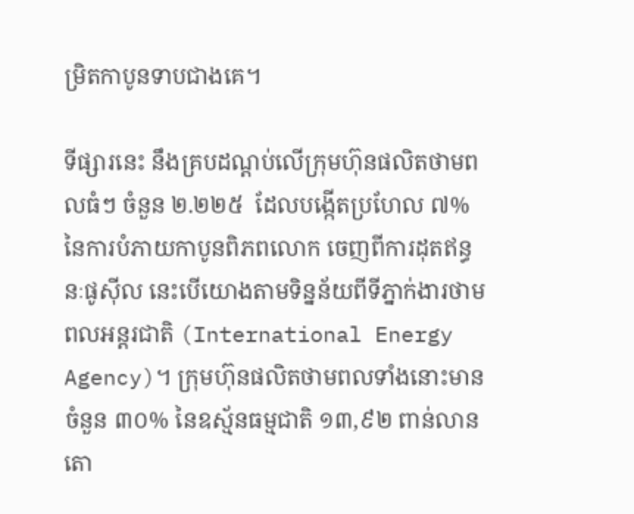ម្រិតកាបូនទាបជាងគេ។

ទីផ្សារនេះ នឹងគ្របដណ្តប់លើក្រុមហ៊ុនផលិតថាមពលធំៗ ចំនួន ២.២២៥  ដែលបង្កើតប្រហែល ៧% នៃការបំភាយកាបូនពិភពលោក ចេញពីការដុតឥន្ធនៈផូស៊ីល នេះបើយោងតាមទិន្នន័យពីទីភ្នាក់ងារថាមពលអន្តរជាតិ (International Energy Agency)។ ក្រុមហ៊ុនផលិតថាមពលទាំងនោះមានចំនួន ៣០% នៃឧស្ម័នធម្មជាតិ ១៣,៩២ ពាន់លានតោ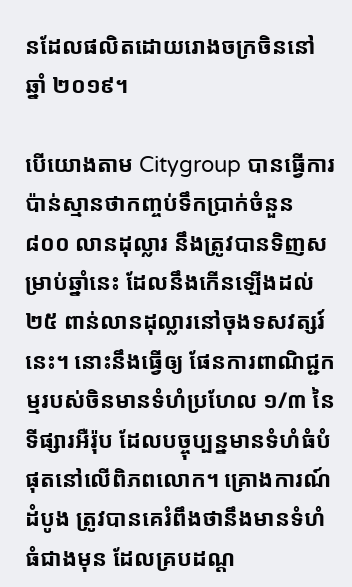នដែលផលិតដោយរោងចក្រចិននៅឆ្នាំ ២០១៩។

បើយោងតាម Citygroup បានធ្វើការប៉ាន់ស្មានថាកញ្ចប់ទឹកប្រាក់ចំនួន ៨០០ លានដុល្លារ នឹងត្រូវបានទិញសម្រាប់ឆ្នាំនេះ ដែលនឹងកើនឡើងដល់ ២៥ ពាន់លានដុល្លារនៅចុងទសវត្សរ៍នេះ។ នោះនឹងធ្វើឲ្យ ផែនការពាណិជ្ជកម្មរបស់ចិនមានទំហំប្រហែល ១/៣ នៃទីផ្សារអឺរ៉ុប ដែលបច្ចុប្បន្នមានទំហំធំបំផុតនៅលើពិភពលោក។ គ្រោងការណ៍ដំបូង ត្រូវបានគេរំពឹងថានឹងមានទំហំធំជាងមុន ដែលគ្របដណ្ត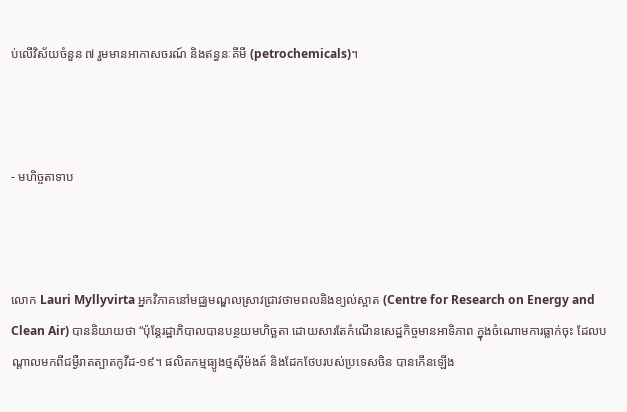ប់លើវិស័យចំនួន ៧ រួមមានអាកាសចរណ៍ និងឥន្ធនៈគីមី (petrochemicals)។



- មហិច្ចតាទាប



លោក Lauri Myllyvirta អ្នកវិភាគនៅមជ្ឈមណ្ឌលស្រាវជ្រាវថាមពលនិងខ្យល់ស្អាត (Centre for Research on Energy and Clean Air) បាននិយាយថា “ប៉ុន្តែរដ្ឋាភិបាលបានបន្ថយមហិច្ឆតា ដោយសារតែកំណើនសេដ្ឋកិច្ចមានអាទិភាព ក្នុងចំណោមការធ្លាក់ចុះ ដែលបណ្តាលមកពីជម្ងឺរាតត្បាតកូវីដ-១៩។ ផលិតកម្មធ្យូងថ្មស៊ីម៉ងត៍ និងដែកថែបរបស់ប្រទេសចិន បានកើនឡើង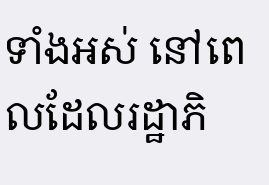ទាំងអស់ នៅពេលដែលរដ្ឋាភិ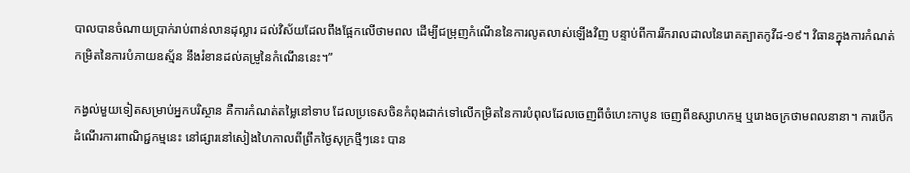បាលបានចំណាយប្រាក់រាប់ពាន់លានដុល្លារ ដល់វិស័យដែលពឹងផ្អែកលើថាមពល ដើម្បីជម្រុញកំណើននៃការលូតលាស់ឡើងវិញ បន្ទាប់ពីការរីករាលដាលនៃរោគត្បាតកូវីដ-១៩។ វិធានក្នុងការកំណត់កម្រិតនៃការបំភាយឧស្ម័ន នឹងរំខានដល់គម្រូនៃកំណើននេះ។”

កង្វល់មួយទៀតសម្រាប់អ្នកបរិស្ថាន គឺការកំណត់តម្លៃនៅទាប ដែលប្រទេសចិនកំពុងដាក់ទៅលើកម្រិតនៃការបំពុលដែលចេញពីចំហេះកាបូន ចេញពីឧស្សាហកម្ម ឬរោងចក្រថាមពលនានា។ ការបើកដំណើរការពាណិជ្ជកម្មនេះ នៅផ្សារនៅសៀងហៃកាលពីព្រឹកថ្ងៃសុក្រថ្មីៗនេះ បាន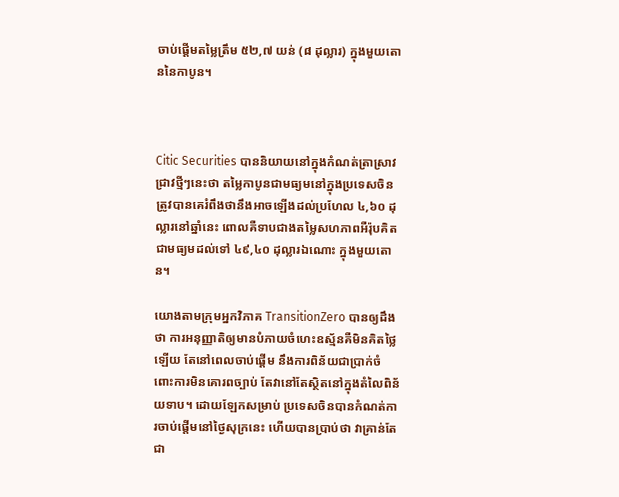ចាប់ផ្តើមតម្លៃត្រឹម ៥២,៧ យន់ (៨ ដុល្លារ) ក្នុងមួយតោននៃកាបូន។



Citic Securities បាននិយាយនៅក្នុងកំណត់ត្រាស្រាវជ្រាវថ្មីៗនេះថា តម្លៃកាបូនជាមធ្យមនៅក្នុងប្រទេសចិន ត្រូវបានគេរំពឹងថានឹងអាចឡើងដល់ប្រហែល ៤,៦០ ដុល្លារនៅឆ្នាំនេះ ពោលគឺទាបជាងតម្លៃសហភាពអឺរ៉ុបគិតជាមធ្យមដល់ទៅ ៤៩,៤០ ដុល្លារឯណោះ ក្នុងមួយតោន។

យោងតាមក្រុមអ្នកវិភាគ TransitionZero បានឲ្យដឹងថា ការអនុញ្ញាតិឲ្យមានបំភាយចំហេះឧស្ម័នគឺមិនគិតថ្លៃឡើយ តែនៅពេលចាប់ផ្តើម នឹងការពិន័យជាប្រាក់ចំពោះការមិនគោរពច្បាប់ តែវានៅតែស្ថិតនៅក្នុងតំលៃពិន័យទាប។ ដោយឡែកសម្រាប់ ប្រទេសចិនបានកំណត់ការចាប់ផ្តើមនៅថ្ងៃសុក្រនេះ ហើយបានប្រាប់ថា វាគ្រាន់តែជា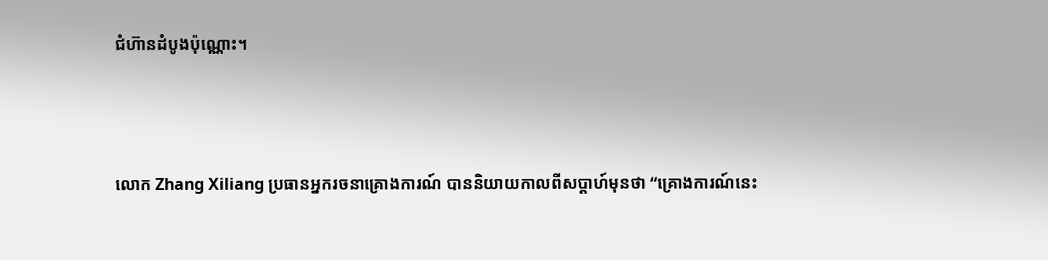ជំហ៊ានដំបូងប៉ុណ្ណោះ។



លោក Zhang Xiliang ប្រធានអ្នករចនាគ្រោងការណ៍ បាននិយាយកាលពីសប្តាហ៍មុនថា “គ្រោងការណ៍នេះ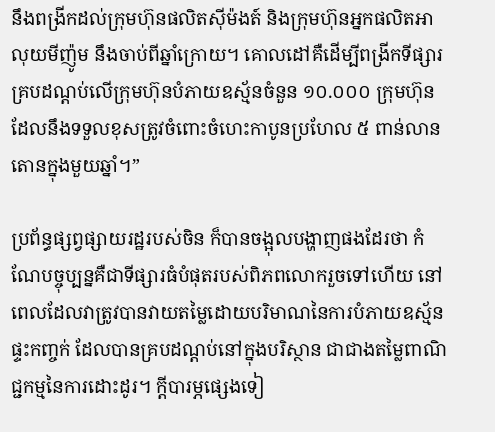នឹងពង្រីកដល់ក្រុមហ៊ុនផលិតស៊ីម៉ងត៍ និងក្រុមហ៊ុនអ្នកផលិតអាលុយមីញ៉ូម នឹងចាប់ពីឆ្នាំក្រោយ។ គោលដៅគឺដើម្បីពង្រីកទីផ្សារគ្របដណ្ដប់លើក្រុមហ៊ុនបំភាយឧស្ម័នចំនួន ១០.០០០ ក្រុមហ៊ុន ដែលនឹងទទួលខុសត្រូវចំពោះចំហេះកាបូនប្រហែល ៥ ពាន់លានតោនក្នុងមួយឆ្នាំ។”

ប្រព័ន្ធផ្សព្វផ្សាយរដ្ឋរបស់ចិន ក៏បានចង្អុលបង្ហាញផងដែរថា កំណែបច្ចុប្បន្នគឺជាទីផ្សារធំបំផុតរបស់ពិភពលោករួចទៅហើយ នៅពេលដែលវាត្រូវបានវាយតម្លៃដោយបរិមាណនៃការបំភាយឧស្ម័នផ្ទះកញ្ចក់ ដែលបានគ្របដណ្តប់នៅក្នុងបរិស្ថាន ជាជាងតម្លៃពាណិជ្ជកម្មនៃការដោះដូរ។ ក្តីបារម្ភផ្សេងទៀ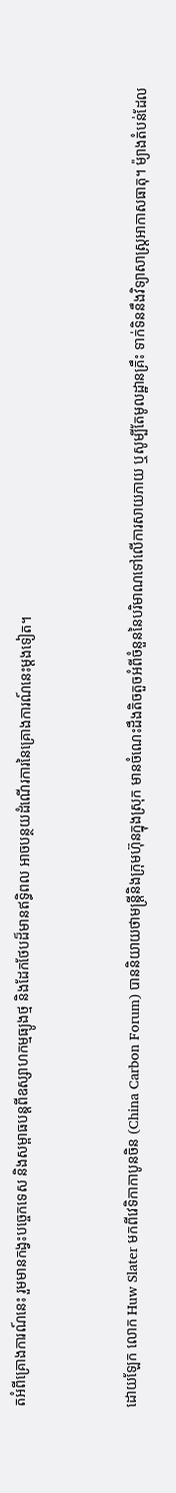តអំពីគ្រោងការណ៍នេះ រួមមានកង្វះបច្ចេកទេស និងសម្ពាធបន្តពីឧស្សាហកម្មធ្យូងថ្ម និងដែកថែបដ៏មានឥទ្ធិពល អាចបន្ថយដំណើរការនៃគ្រោងការណ៍នេះម្តងទៀត។



ដោយឡែក លោក Huw Slater មកពីវេទិកាកាបូនចិន (China Carbon Forum) បាននិយាយថាមន្រ្តីនិងក្រុមហ៊ុនក្នុងស្រុក មានចំណេះដឹងតិចតួចអំពីចំនួននៃបរិមាណទៅលើការសាយភាយ ឬសូម្បីតែមូលដ្ឋានគ្រឹះ ទាក់ទិននឹងវិទ្យាសាស្ត្រអាកាសធាតុ។ ម៉្យាងតំបន់ដែល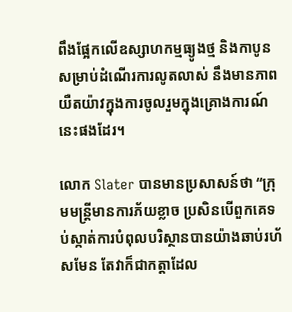ពឹងផ្អែកលើឧស្សាហកម្មធ្យូងថ្ម និងកាបូន សម្រាប់ដំណើរការលូតលាស់ នឹងមានភាពយឺតយ៉ាវក្នុងការចូលរួមក្នុងគ្រោងការណ៍នេះផងដែរ។

លោក Slater បានមានប្រសាសន៍ថា “ក្រុមមន្រ្តីមានការភ័យខ្លាច ប្រសិនបើពួកគេទប់ស្កាត់ការបំពុលបរិស្ថានបានយ៉ាងឆាប់រហ័សមែន តែវាក៏ជាកត្តាដែល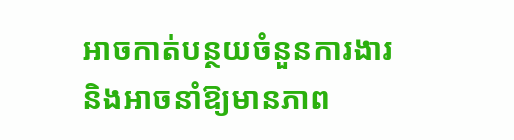អាចកាត់បន្ថយចំនួនការងារ និងអាចនាំឱ្យមានភាព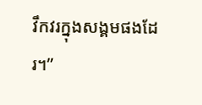វឹកវរក្នុងសង្គមផងដែរ។”